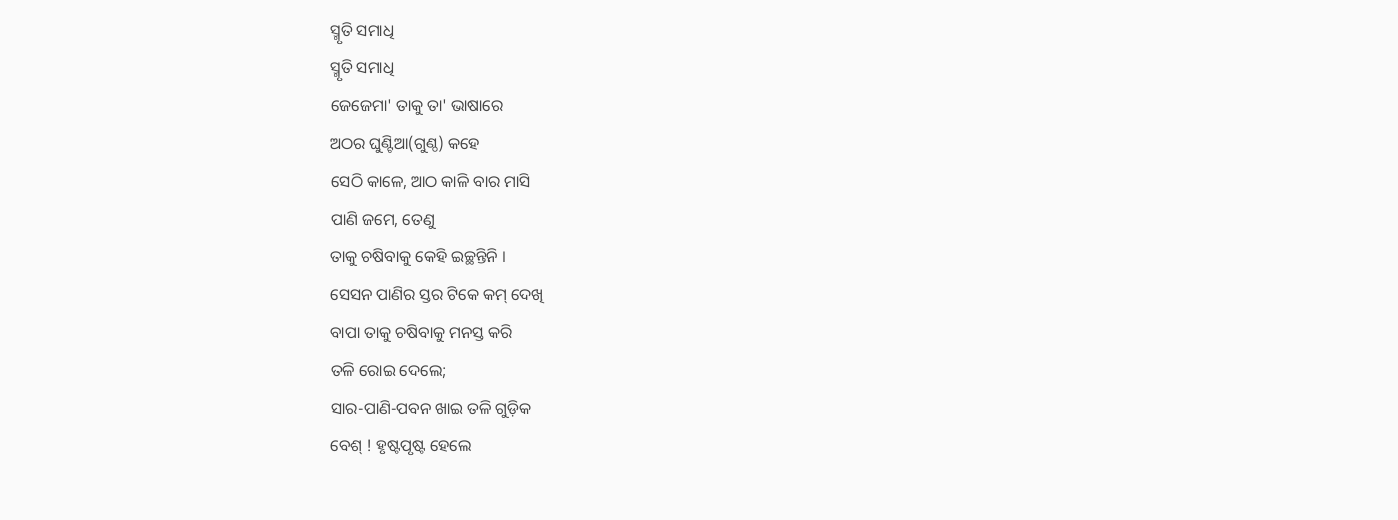ସ୍ମୃତି ସମାଧି
ସ୍ମୃତି ସମାଧି
ଜେଜେମା' ତାକୁ ତା' ଭାଷାରେ
ଅଠର ଘୁଣ୍ଟିଆ(ଗୁଣ୍ଠ) କହେ
ସେଠି କାଳେ, ଆଠ କାଳି ବାର ମାସି
ପାଣି ଜମେ, ତେଣୁ
ତାକୁ ଚଷିବାକୁ କେହି ଇଚ୍ଛନ୍ତିନି ।
ସେସନ ପାଣିର ସ୍ତର ଟିକେ କମ୍ ଦେଖି
ବାପା ତାକୁ ଚଷିବାକୁ ମନସ୍ତ କରି
ତଳି ରୋଇ ଦେଲେ;
ସାର-ପାଣି-ପବନ ଖାଇ ତଳି ଗୁଡ଼ିକ
ବେଶ୍ ! ହୃଷ୍ଟପୃଷ୍ଟ ହେଲେ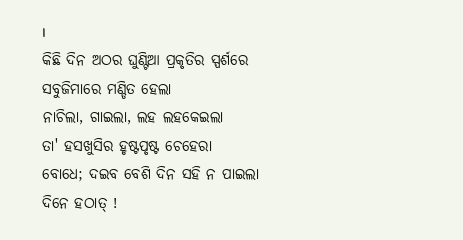।
କିଛି ଦିନ ଅଠର ଘୁଣ୍ଟିଆ ପ୍ରକୃତିର ସ୍ପର୍ଶରେ
ସବୁଜିମାରେ ମଣ୍ଡିତ ହେଲା
ନାଚିଲା, ଗାଇଲା, ଲହ ଲହକେଇଲା
ତା' ହସଖୁସିର ହୃଷ୍ଟପୃଷ୍ଟ ଚେହେରା
ବୋଧେ; ଦଇବ ବେଶି ଦିନ ସହି ନ ପାଇଲା
ଦିନେ ହଠାତ୍ !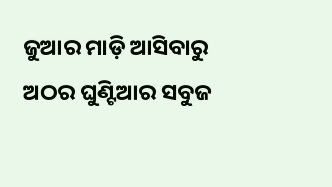ଜୁଆର ମାଡ଼ି ଆସିବାରୁ
ଅଠର ଘୁଣ୍ଟିଆର ସବୁଜ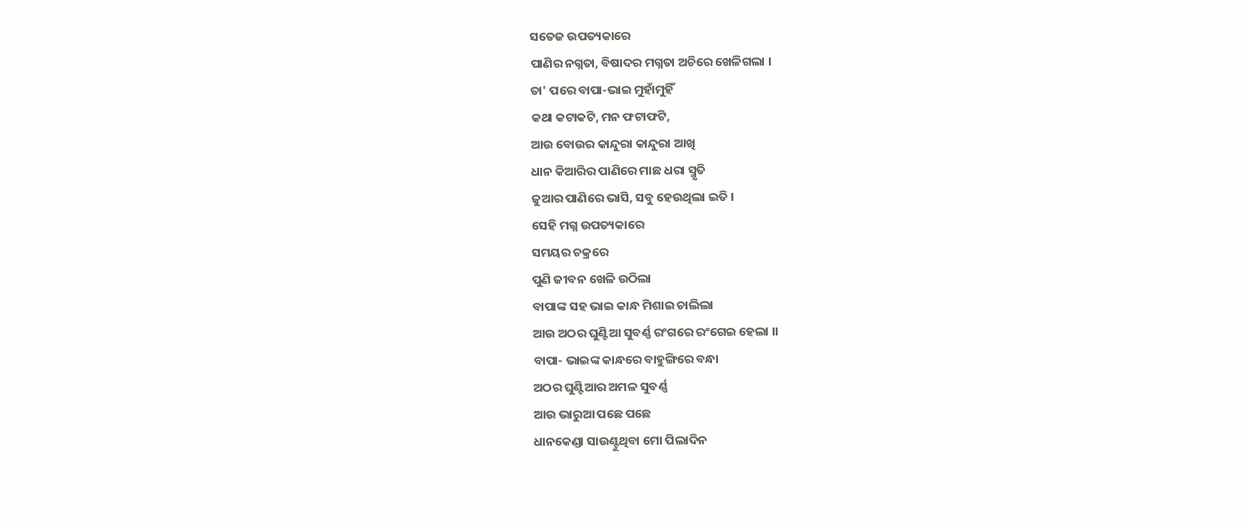ସତେଜ ଉପତ୍ୟକାରେ
ପାଣିର ନଗ୍ନତା, ବିଷାଦର ମଗ୍ନତା ଅଚିରେ ଖେଳିଗଲା ।
ତା' ପରେ ବାପା-ଭାଇ ମୁହାଁମୁହିଁ
କଥା କଟାକଟି, ମନ ଫଟାଫଟି,
ଆଉ ବୋଉର କାନ୍ଦୁରା କାନ୍ଦୁରା ଆଖି
ଧାନ କିଆରିର ପାଣିରେ ମାଛ ଧରା ସ୍ମୃତି
ଜୁଆର ପାଣିରେ ଭାସି, ସବୁ ହେଉଥିଲା ଇତି ।
ସେହି ମଗ୍ନ ଉପତ୍ୟକାରେ
ସମୟର ଚକ୍ରରେ
ପୁଣି ଜୀବନ ଖେଳି ଉଠିଲା
ବାପାଙ୍କ ସହ ଭାଇ କାନ୍ଧ ମିଶାଇ ଚାଲିଲା
ଆଉ ଅଠର ଘୁଣ୍ଟିଆ ସୁବର୍ଣ୍ଣ ରଂଗରେ ରଂଗେଇ ହେଲା ।।
ବାପା- ଭାଇଙ୍କ କାନ୍ଧରେ ବାହୁଙ୍ଗିରେ ବନ୍ଧା
ଅଠର ଘୁଣ୍ଟିଆର ଅମଳ ସୁବର୍ଣ୍ଣ
ଆଉ ଭାରୁଆ ପଛେ ପଛେ
ଧାନକେଣ୍ଡା ସାଉଣ୍ଟୁଥିବା ମୋ ପିଲାଦିନ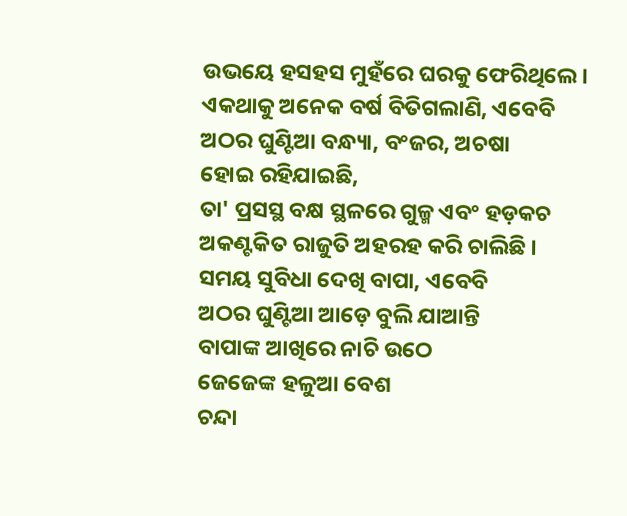ଉଭୟେ ହସହସ ମୁହଁରେ ଘରକୁ ଫେରିଥିଲେ।
ଏକଥାକୁ ଅନେକ ବର୍ଷ ବିତିଗଲାଣି, ଏବେବି
ଅଠର ଘୁଣ୍ଟିଆ ବନ୍ଧ୍ୟା, ବଂଜର, ଅଚଷା
ହୋଇ ରହିଯାଇଛି,
ତା' ପ୍ରସସ୍ଥ ବକ୍ଷ ସ୍ଥଳରେ ଗୁଳ୍ମ ଏବଂ ହଡ଼କଚ
ଅକଣ୍ଟକିତ ରାଜୁତି ଅହରହ କରି ଚାଲିଛି ।
ସମୟ ସୁବିଧା ଦେଖି ବାପା, ଏବେବି
ଅଠର ଘୁଣ୍ଟିଆ ଆଡ଼େ ବୁଲି ଯାଆନ୍ତି
ବାପାଙ୍କ ଆଖିରେ ନାଚି ଉଠେ
ଜେଜେଙ୍କ ହଳୁଆ ବେଶ
ଚନ୍ଦା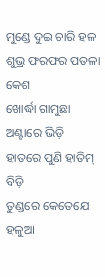ମୁଣ୍ଡେ ଦୁଇ ଚାରି ହଳ
ଶୁଭ୍ର ଫରଫର ପତଳା କେଶ
ଖୋର୍ଦ୍ଧା ଗାମୁଛା ଅଣ୍ଟାରେ ଭିଡ଼ି
ହାତରେ ପୁଣି ହାତିମ୍ ବିଡ଼ି
ତୁଣ୍ଡରେ କେତେଯେ ହଳୁଆ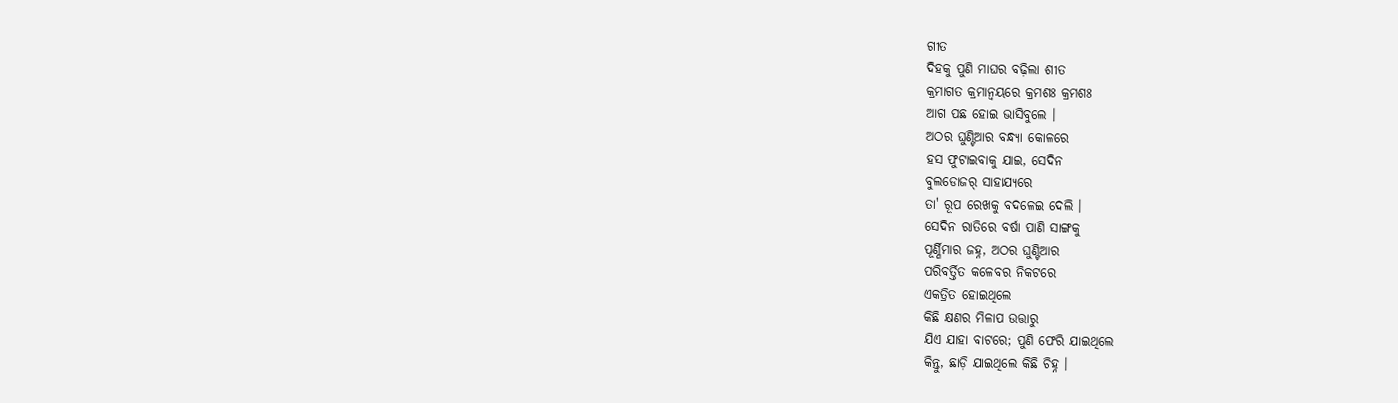ଗୀତ
ଦିହକୁ ପୁଣି ମାଘର ବଢ଼ିଲା ଶୀତ
କ୍ରମାଗତ କ୍ରମାନ୍ବୟରେ କ୍ରମଶଃ କ୍ରମଶଃ
ଆଗ ପଛ ହୋଇ ଭାସିବୁଲେ ।
ଅଠର ଘୁଣ୍ଟିଆର ବନ୍ଧ୍ୟା କୋଳରେ
ହସ ଫୁଟାଇବାକୁ ଯାଇ, ସେଦିନ
ବୁଲଡୋଜର୍ ସାହାଯ୍ୟରେ
ତା' ରୂପ ରେଖକୁ ବଦଳେଇ ଦେଲି ।
ସେଦିନ ରାତିରେ ବର୍ଷା ପାଣି ସାଙ୍ଗକୁ
ପୂର୍ଣ୍ଣିମାର ଜହ୍ନ, ଅଠର ଘୁଣ୍ଟିଆର
ପରିବର୍ତ୍ତିତ କଳେବର ନିକଟରେ
ଏକତ୍ରିତ ହୋଇଥିଲେ
କିଛି କ୍ଷଣର ମିଳାପ ଉତ୍ତାରୁ
ଯିଏ ଯାହା ବାଟରେ; ପୁଣି ଫେରି ଯାଇଥିଲେ
କିନ୍ତୁ, ଛାଡ଼ି ଯାଇଥିଲେ କିଛି ଚିହ୍ନ ।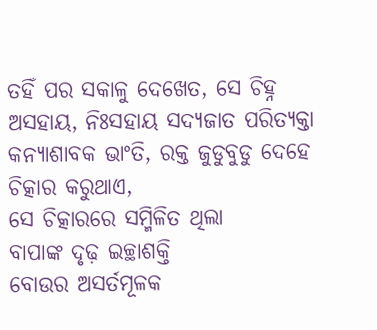ତହିଁ ପର ସକାଳୁ ଦେଖେତ, ସେ ଚିହ୍ନ
ଅସହାୟ, ନିଃସହାୟ ସଦ୍ୟଜାତ ପରିତ୍ୟକ୍ତା
କନ୍ୟାଶାବକ ଭାଂତି, ରକ୍ତ ଜୁଡୁବୁଡୁ ଦେହେ
ଚିତ୍କାର କରୁଥାଏ,
ସେ ଚିତ୍କାରରେ ସମ୍ମିଳିତ ଥିଲା
ବାପାଙ୍କ ଦୃଢ଼ ଇଚ୍ଛାଶକ୍ତି
ବୋଉର ଅସର୍ତମୂଳକ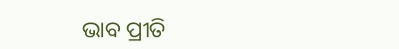ଭାବ ପ୍ରୀତି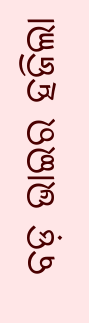ବଡ଼ ଭାଇର ହଜିଲା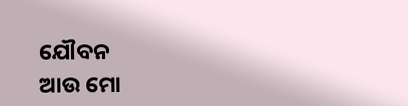ଯୌବନ
ଆଉ ମୋ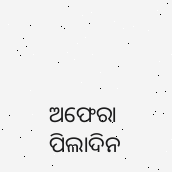ଅଫେରା ପିଲାଦିନ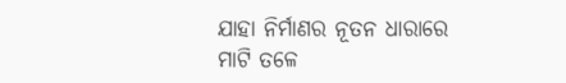ଯାହା ନିର୍ମାଣର ନୂତନ ଧାରାରେ
ମାଟି ତଳେ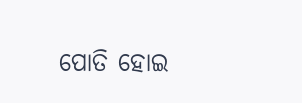ପୋତି ହୋଇ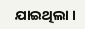ଯାଇଥିଲା ।